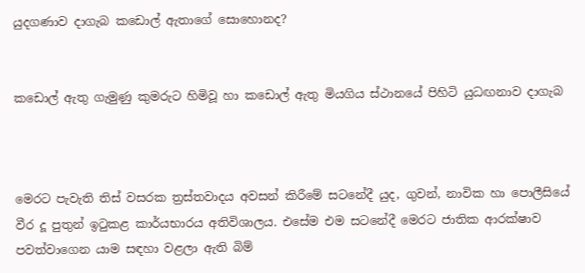යුදගණාව දාගැබ කඩොල් ඇතාගේ සොහොනද?


කඩොල් ඇතු ගැමුණු කුමරුට හිමිවූ හා කඩොල් ඇතු මියගිය ස්ථානයේ පිහිටි යුධඟනාව දාගැබ



මෙරට පැවැති තිස් වසරක ත්‍රස්තවාදය අවසන් කිරීමේ සටනේදී යුද, ගුවන්, නාවික හා පොලීසියේ වීර දූ පුතුන් ඉටුකළ කාර්යභාරය අතිවිශාලය. එසේම එම සටනේදී මෙරට ජාතික ආරක්ෂාව පවත්වාගෙන යාම සඳහා වළලා ඇති බිම්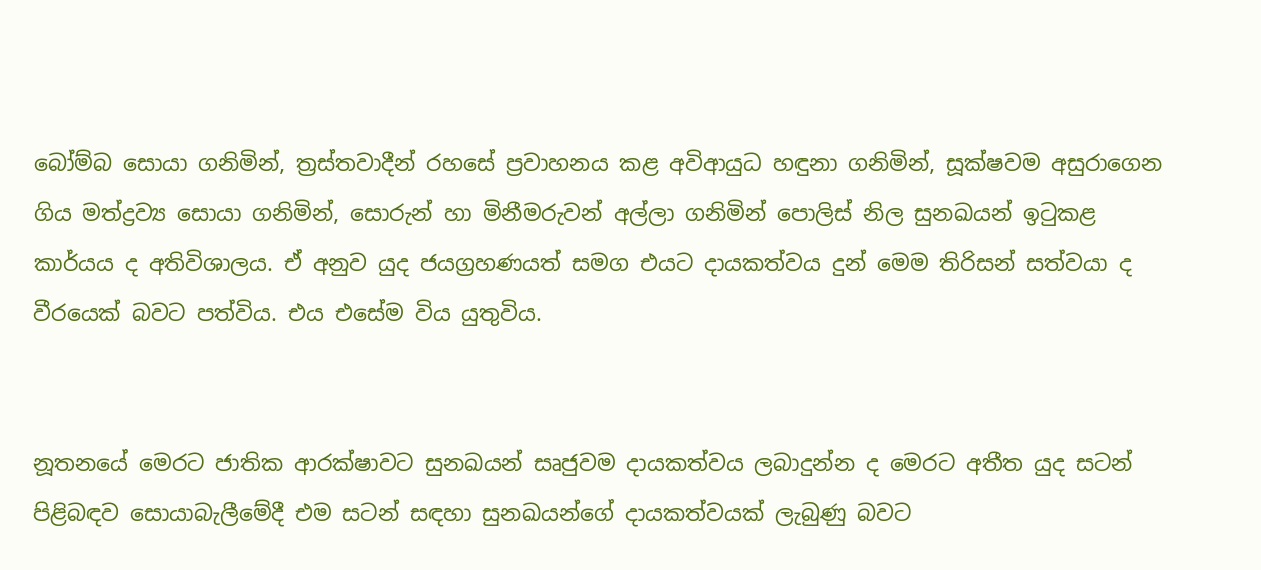බෝම්බ සොයා ගනිමින්, ත්‍රස්තවාදීන් රහසේ ප්‍රවාහනය කළ අවිආයුධ හඳුනා ගනිමින්, සූක්ෂවම අසුරාගෙන ගිය මත්ද්‍රව්‍ය සොයා ගනිමින්, සොරුන් හා මිනීමරුවන් අල්ලා ගනිමින් පොලිස් නිල සුනඛයන් ඉටුකළ කාර්යය ද අතිවිශාලය. ඒ අනුව යුද ජයග්‍රහණයත් සමග එයට දායකත්වය දුන් මෙම තිරිසන් සත්වයා ද වීරයෙක් බවට පත්විය. එය එසේම විය යුතුවිය.


නූතනයේ මෙරට ජාතික ආරක්ෂාවට සුනඛයන් සෘජුවම දායකත්වය ලබාදුන්න ද මෙරට අතීත යුද සටන් පිළිබඳව සොයාබැලීමේදී එම සටන් සඳහා සුනඛයන්ගේ දායකත්වයක් ලැබුණු බවට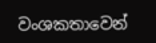වංශකතාවෙන්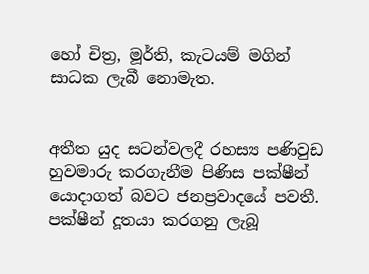හෝ චිත්‍ර, මූර්ති, කැටයම් මගින් සාධක ලැබී නොමැත.


අතීත යුද සටන්වලදී රහස්‍ය පණිවුඩ හුවමාරු කරගැනීම පිණිස පක්ෂීන් යොදාගත් බවට ජනප්‍රවාදයේ පවතී. පක්ෂීන් දූතයා කරගනු ලැබූ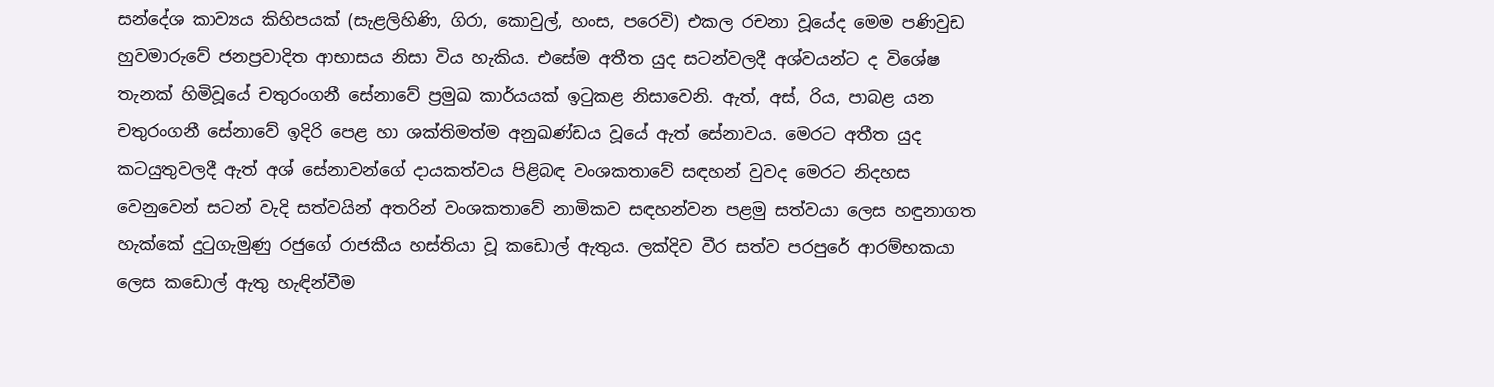සන්දේශ කාව්‍යය කිහිපයක් (සැළලිහිණි, ගිරා, කොවුල්, හංස, පරෙවි) එකල රචනා වූයේද මෙම පණිවුඩ හුවමාරුවේ ජනප්‍රවාදිත ආභාසය නිසා විය හැකිය. එසේම අතීත යුද සටන්වලදී අශ්වයන්ට ද විශේෂ තැනක් හිමිවූයේ චතුරංගනී සේනාවේ ප්‍රමුඛ කාර්යයක් ඉටුකළ නිසාවෙනි. ඇත්, අස්, රිය, පාබළ යන චතුරංගනී සේනාවේ ඉදිරි පෙළ හා ශක්තිමත්ම අනුඛණ්ඩය වූයේ ඇත් සේනාවය. මෙරට අතීත යුද කටයුතුවලදී ඇත් අශ් සේනාවන්ගේ දායකත්වය පිළිබඳ වංශකතාවේ සඳහන් වුවද මෙරට නිදහස වෙනුවෙන් සටන් වැදි සත්වයින් අතරින් වංශකතාවේ නාමිකව සඳහන්වන පළමු සත්වයා ලෙස හඳුනාගත හැක්කේ දුටුගැමුණු රජුගේ රාජකීය හස්තියා වූ කඩොල් ඇතුය. ලක්දිව වීර සත්ව පරපුරේ ආරම්භකයා ලෙස කඩොල් ඇතු හැඳින්වීම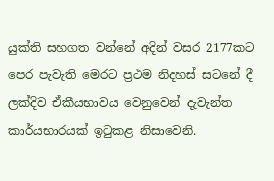යුක්ති සහගත වන්නේ අදින් වසර 2177කට පෙර පැවැති මෙරට ප්‍රථම නිදහස් සටනේ දී ලක්දිව ඒකීයභාවය වෙනුවෙන් දැවැන්ත කාර්යභාරයක් ඉටුකළ නිසාවෙනි.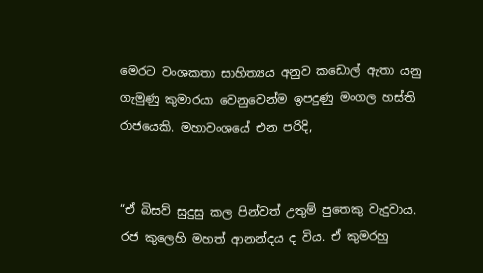මෙරට වංශකතා සාහිත්‍යය අනුව කඩොල් ඇතා යනු ගැමුණු කුමාරයා වෙනුවෙන්ම ඉපදුණු මංගල හස්ති රාජයෙකි. මහාවංශයේ එන පරිදි,


“ඒ බිසව් සුදුසු කල පින්වත් උතුම් පුතෙකු වැදුවාය. රජ කුලෙහි මහත් ආනන්දය ද විය. ඒ කුමරහු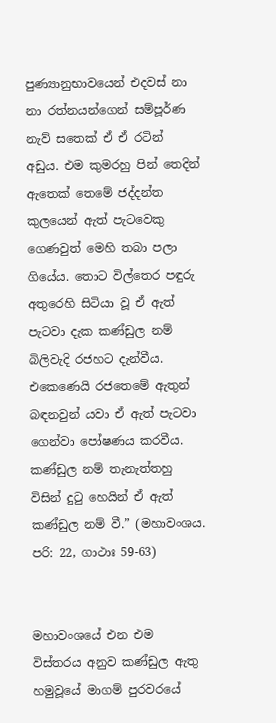පුණ්‍යානුභාවයෙන් එදවස් නා නා රත්නයන්ගෙන් සම්පූර්ණ නැව් සතෙක් ඒ ඒ රටින් අඩුය. එම කුමරහු පින් තෙදින් ඇතෙක් තෙමේ ජද්දන්ත කුලයෙන් ඇත් පැටවෙකු ගෙණවුත් මෙහි තබා පලා ගියේය. තොට විල්තෙර පඳුරු අතුරෙහි සිටියා වූ ඒ ඇත් පැටවා දැක කණ්ඩුල නම් බිලිවැදි රජහට දැන්වීය. එකෙණෙයි රජතෙමේ ඇතුන් බඳනවුන් යවා ඒ ඇත් පැටවා ගෙන්වා පෝෂණය කරවීය. කණ්ඩුල නම් තැනැත්තහු විසින් දුටු හෙයින් ඒ ඇත් කණ්ඩුල නම් වී.” (මහාවංශය. පරි: 22, ගාථාඃ 59-63)


මහාවංශයේ එන එම විස්තරය අනුව කණ්ඩුල ඇතු හමුවූයේ මාගම් පුරවරයේ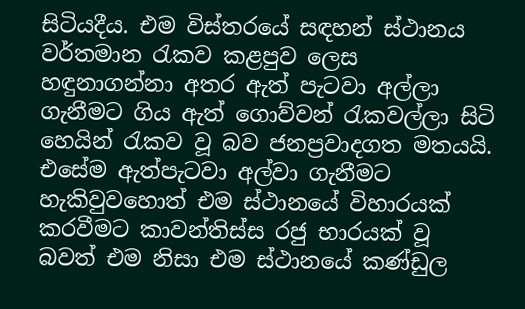සිටියදීය. එම විස්තරයේ සඳහන් ස්ථානය වර්තමාන රැකව කළපුව ලෙස හඳුනාගන්නා අතර ඇත් පැටවා අල්ලා ගැනීමට ගිය ඇත් ගොව්වන් රැකවල්ලා සිටි හෙයින් රැකව වූ බව ජනප්‍රවාදගත මතයයි. එසේම ඇත්පැටවා අල්වා ගැනීමට හැකිවුවහොත් එම ස්ථානයේ විහාරයක් කරවීමට කාවන්තිස්ස රජු භාරයක් වූ බවත් එම නිසා එම ස්ථානයේ කණ්ඩුල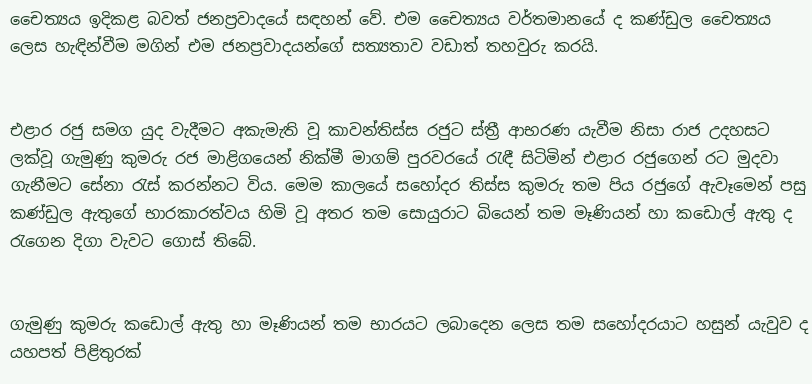චෛත්‍යය ඉදිකළ බවත් ජනප්‍රවාදයේ සඳහන් වේ. එම චෛත්‍යය වර්තමානයේ ද කණ්ඩුල චෛත්‍යය ලෙස හැඳින්වීම මගින් එම ජනප්‍රවාදයන්ගේ සත්‍යතාව වඩාත් තහවුරු කරයි.


එළාර රජු සමග යුද වැදීමට අකැමැති වූ කාවන්තිස්ස රජුට ස්ත්‍රී ආභරණ යැවීම නිසා රාජ උදහසට ලක්වූ ගැමුණු කුමරු රජ මාළිගයෙන් නික්මී මාගම් පුරවරයේ රැඳී සිටිමින් එළාර රජුගෙන් රට මුදවා ගැනීමට සේනා රැස් කරන්නට විය. මෙම කාලයේ සහෝදර තිස්ස කුමරු තම පිය රජුගේ ඇවෑමෙන් පසු කණ්ඩුල ඇතුගේ භාරකාරත්වය හිමි වූ අතර තම සොයුරාට බියෙන් තම මෑණියන් හා කඩොල් ඇතු ද රැගෙන දිගා වැවට ගොස් තිබේ.


ගැමුණු කුමරු කඩොල් ඇතු හා මෑණියන් තම භාරයට ලබාදෙන ලෙස තම සහෝදරයාට හසුන් යැවුව ද යහපත් පිළිතුරක්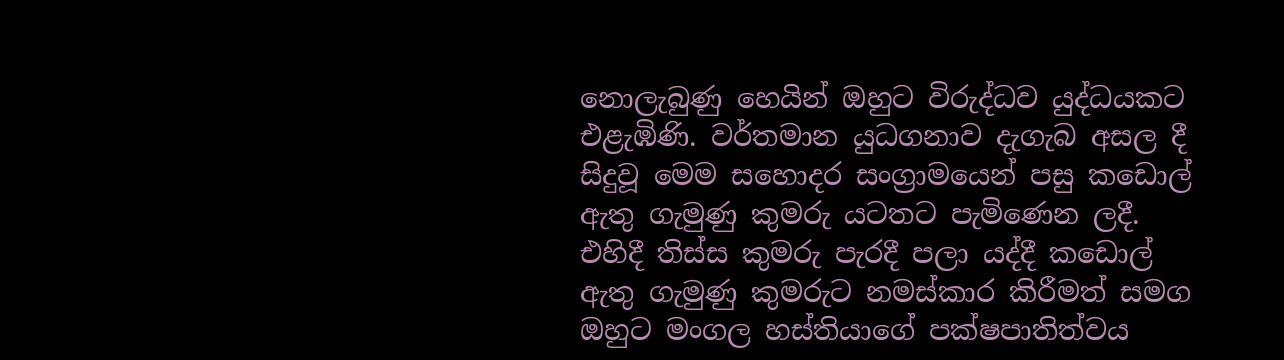නොලැබුණු හෙයින් ඔහුට විරුද්ධව යුද්ධයකට එළැඹිණි. වර්තමාන යුධගනාව දැගැබ අසල දී සිදුවූ මෙම සහොදර සංග්‍රාමයෙන් පසු කඩොල් ඇතු ගැමුණු කුමරු යටතට පැමිණෙන ලදී. එහිදී තිස්ස කුමරු පැරදී පලා යද්දී කඩොල් ඇතු ගැමුණු කුමරුට නමස්කාර කිරීමත් සමග ඔහුට මංගල හස්තියාගේ පක්ෂපාතිත්වය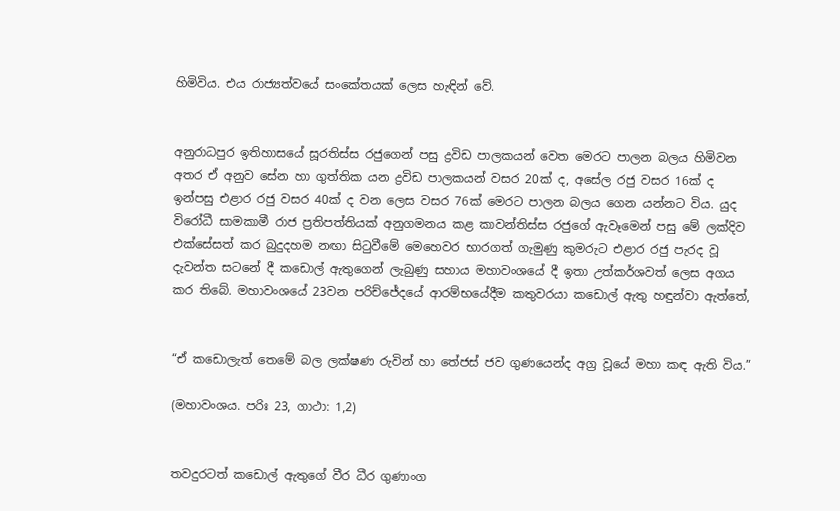හිමිවිය. එය රාජ්‍යත්වයේ සංකේතයක් ලෙස හැඳින් වේ.


අනුරාධපුර ඉතිහාසයේ සූරතිස්ස රජුගෙන් පසු ද්‍රවිඩ පාලකයන් වෙත මෙරට පාලන බලය හිමිවන අතර ඒ අනුව සේන හා ගුත්තික යන ද්‍රවිඩ පාලකයන් වසර 20ක් ද, අසේල රජු වසර 16ක් ද ඉන්පසු එළාර රජු වසර 40ක් ද වන ලෙස වසර 76ක් මෙරට පාලන බලය ගෙන යන්නට විය. යුද විරෝධී සාමකාමී රාජ ප්‍රතිපත්තියක් අනුගමනය කළ කාවන්තිස්ස රජුගේ ඇවෑමෙන් පසු මේ ලක්දිව එක්සේසත් කර බුදුදහම නඟා සිටුවීමේ මෙහෙවර භාරගත් ගැමුණු කුමරුට එළාර රජු පැරද වූ දැවන්ත සටනේ දී කඩොල් ඇතුගෙන් ලැබුණු සහාය මහාවංශයේ දී ඉතා උත්කර්ශවත් ලෙස අගය කර තිබේ. මහාවංශයේ 23වන පරිච්ජේදයේ ආරම්භයේදීම කතුවරයා කඩොල් ඇතු හඳුන්වා ඇත්තේ,


“ඒ කඩොලැත් තෙමේ බල ලක්ෂණ රුවින් හා තේජස් ජව ගුණයෙන්ද අග්‍ර වූයේ මහා කඳ ඇති විය.”

(මහාවංශය. පරිඃ 23, ගාථා: 1,2)


තවදුරටත් කඩොල් ඇතුගේ වීර ධීර ගුණාංග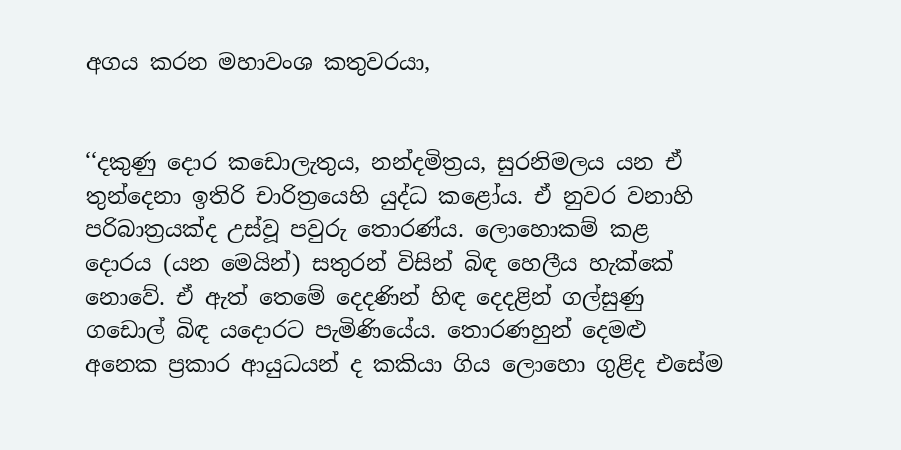අගය කරන මහාවංශ කතුවරයා,


‘‘දකුණු දොර කඩොලැතුය, නන්දමිත්‍රය, සුරනිමලය යන ඒ තුන්දෙනා ඉතිරි චාරිත්‍රයෙහි යුද්ධ කළෝය. ඒ නුවර වනාහි පරිබාත්‍රයක්ද උස්වූ පවුරු තොරණ්ය. ලොහොකම් කළ දොරය (යන මෙයින්) සතුරන් විසින් බිඳ හෙලීය හැක්කේ නොවේ. ඒ ඇත් තෙමේ දෙදණින් හිඳ දෙදළින් ගල්සුණු ගඩොල් බිඳ යදොරට පැමිණියේය. තොරණහුන් දෙමළු අනෙක ප්‍රකාර ආයුධයන් ද කකියා ගිය ලොහො ගුළිද එසේම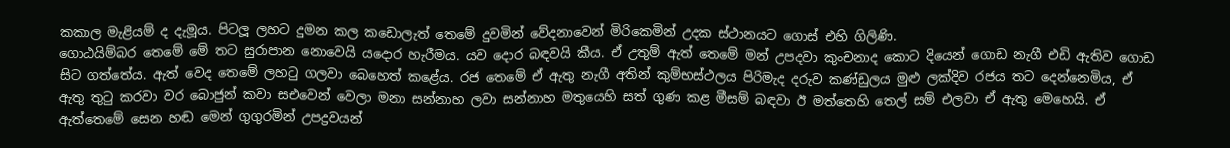කකාල මැළියම් ද දැමූය. පිටලූ ලහට දුමන කල කඩොලැත් තෙමේ දුවමින් වේදනාවෙන් මිරිකෙමින් උදක ස්ථානයට ගොස් එහි ගිලිණි.
ගොඨයිම්බර තෙමේ මේ තට සුරාපාන නොවෙයි යදොර හැරීමය. යව දොර බඳවයි කීය. ඒ උතුම් ඇත් තෙමේ මන් උපදවා කුංචනාද කොට දියෙන් ගොඩ නැගී එඩි ඇතිව ගොඩ සිට ගත්තේය. ඇත් වෙද තෙමේ ලහටු ගලවා බෙහෙත් කළේය. රජ තෙමේ ඒ ඇතු නැගී අතින් කුම්භස්ථලය පිරිමැද දරුව කණ්ඩුලය මුළු ලක්දිව රජය තට දෙන්නෙමිය, ඒ ඇතු තුටු කරවා වර බොජුන් කවා සඑවෙන් වෙලා මනා සන්නාහ ලවා සන්නාහ මතුයෙහි සත් ගුණ කළ මීසම් බඳවා ඊ මත්තෙහි තෙල් සම් එලවා ඒ ඇතු මෙහෙයි. ඒ ඇත්තෙමේ සෙන හඬ මෙන් ගුගුරමින් උපද්‍රවයන්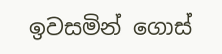ඉවසමින් ගොස්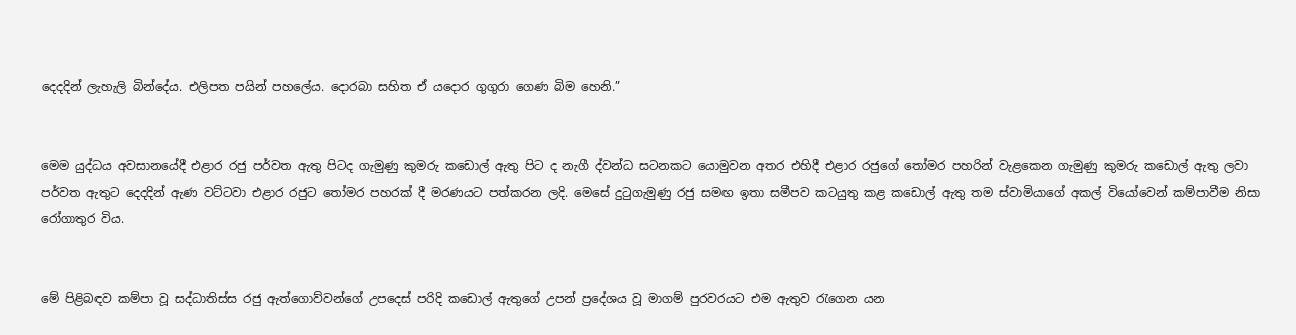දෙදදින් ලැහැලි බින්දේය. එලිපත පයින් පහලේය. දොරබා සහිත ඒ යදොර ගුගුරා ගෙණ බිම හෙනි.”


මෙම යුද්ධය අවසානයේදී එළාර රජු පර්වත ඇතු පිටද ගැමුණු කුමරු කඩොල් ඇතු පිට ද නැගී ද්වන්ධ සටනකට යොමුවන අතර එහිදී එළාර රජුගේ තෝමර පහරින් වැළකෙන ගැමුණු කුමරු කඩොල් ඇතු ලවා පර්වත ඇතුට දෙදදින් ඇණ වට්ටවා එළාර රජුට තෝමර පහරක් දී මරණයට පත්කරන ලදි. මෙසේ දුටුගැමුණු රජු සමඟ ඉතා සමීපව කටයුතු කළ කඩොල් ඇතු තම ස්වාමියාගේ අකල් වියෝවෙන් කම්පාවීම නිසා රෝගාතුර විය.


මේ පිළිබඳව කම්පා වූ සද්ධාතිස්ස රජු ඇත්ගොව්වන්ගේ උපදෙස් පරිදි කඩොල් ඇතුගේ උපන් ප්‍රදේශය වූ මාගම් පුරවරයට එම ඇතුව රැගෙන යන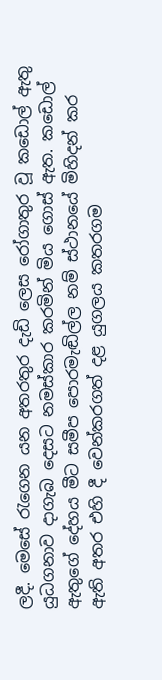ලදී. මෙසේ රැගෙන යන අතරතුර දැඩි ලෙස රෝගාතුර වූ කඩොල් ඇතු යුධගනාව දාගැබ දෙසට නමස්කාර කරමින් මිය ගොස් ඇත. කඩොල් ඇතුගේ දේහය මීට සමීප පොරමැඬිල්ල නම් ස්ථානයේ මිහිදන් කර ඇති අතර එහි දී වෙන්කරගත් දළ යුගලය කතරගම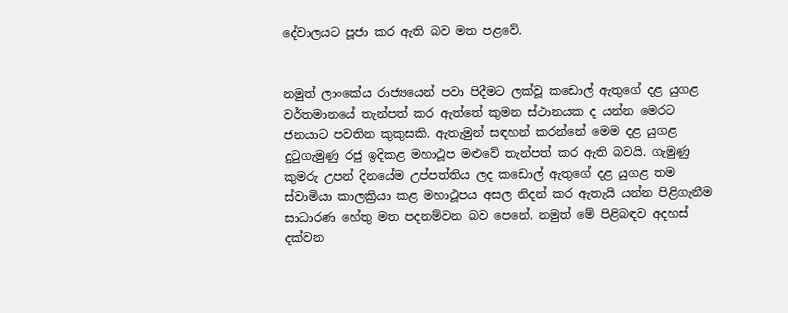දේවාලයට පූජා කර ඇති බව මත පළවේ.


නමුත් ලාංකේය රාජ්‍යයෙන් පවා පිදීමට ලක්වූ කඩොල් ඇතුගේ දළ යුගළ වර්තමානයේ තැන්පත් කර ඇත්තේ කුමන ස්ථානයක ද යන්න මෙරට ජනයාට පවතින කුකුසකි. ඇතැමුන් සඳහන් කරන්නේ මෙම දළ යුගළ දුටුගැමුණු රජු ඉදිකළ මහාථූප මළුවේ තැන්පත් කර ඇති බවයි. ගැමුණු කුමරු උපන් දිනයේම උප්පත්තිය ලද කඩොල් ඇතුගේ දළ යුගළ තම ස්වාමියා කාලක්‍රියා කළ මහාථූපය අසල නිදන් කර ඇතැයි යන්න පිළිගැනීම සාධාරණ හේතු මත පදනම්වන බව පෙනේ. නමුත් මේ පිළිබඳව අදහස් දක්වන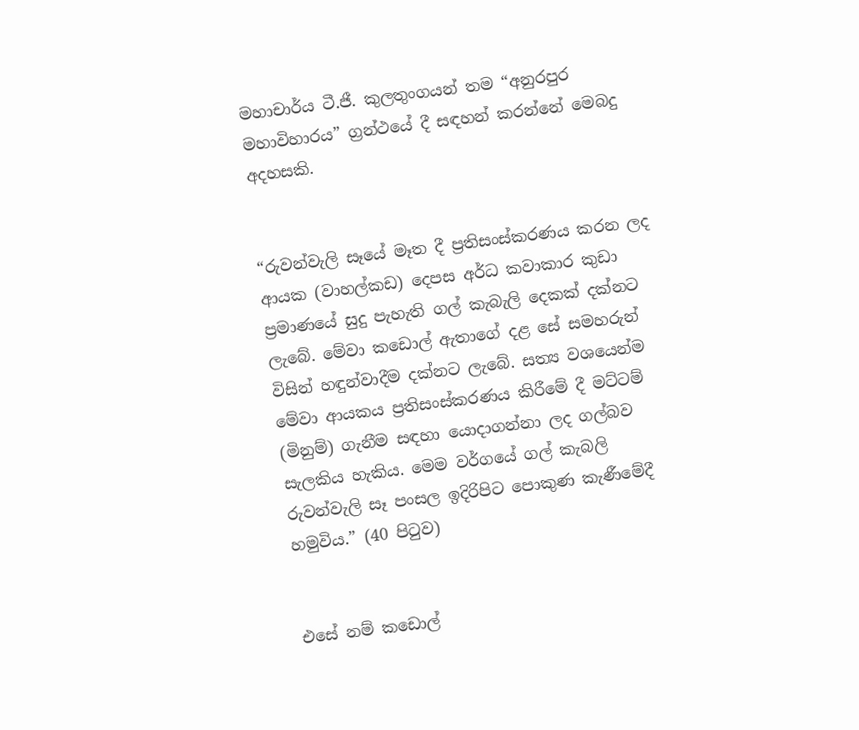මහාචාර්ය ටී.ජී. කුලතුංගයන් තම “අනුරපුර මහාවිහාරය” ග්‍රන්ථයේ දී සඳහන් කරන්නේ මෙබදු අදහසකි.


“රුවන්වැලි සෑයේ මෑත දී ප්‍රතිසංස්කරණය කරන ලද ආයක (වාහල්කඩ) දෙපස අර්ධ කවාකාර කුඩා ප්‍රමාණයේ සුදු පැහැති ගල් කැබැලි දෙකක් දක්නට ලැබේ. මේවා කඩොල් ඇතාගේ දළ සේ සමහරුන් විසින් හඳුන්වාදීම දක්නට ලැබේ. සත්‍ය වශයෙන්ම මේවා ආයකය ප්‍රතිසංස්කරණය කිරීමේ දී මට්ටම් (මිනුම්) ගැනීම සඳහා යොදාගන්නා ලද ගල්බව සැලකිය හැකිය. මෙම වර්ගයේ ගල් කැබලි රුවන්වැලි සෑ පංසල ඉදිරිපිට පොකුණ කැණීමේදී හමුවිය.” (40 පිටුව)


එසේ නම් කඩොල්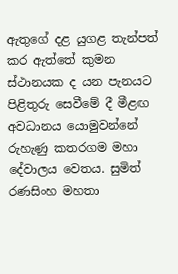ඇතුගේ දළ යුගළ තැන්පත් කර ඇත්තේ කුමන ස්ථානයක ද යන පැනයට පිළිතුරු සෙවීමේ දී මීළඟ අවධානය යොමුවන්නේ රුහැණු කතරගම මහා දේවාලය වෙතය. සුමිත් රණසිංහ මහතා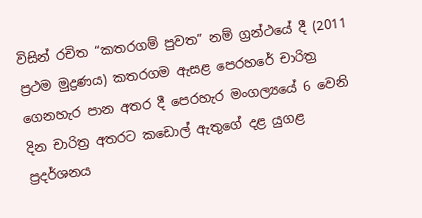විසින් රචිත “කතරගම් පුවත” නම් ග්‍රන්ථයේ දී (2011 ප්‍රථම මුද්‍රණය) කතරගම ඇසළ පෙරහරේ චාරිත්‍ර ගෙනහැර පාන අතර දී පෙරහැර මංගල්‍යයේ 6 වෙනි දින චාරිත්‍ර අතරට කඩොල් ඇතුගේ දළ යුගළ ප්‍රදර්ශනය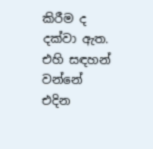කිරීම ද දක්වා ඇත. එහි සඳහන් වන්නේ එදින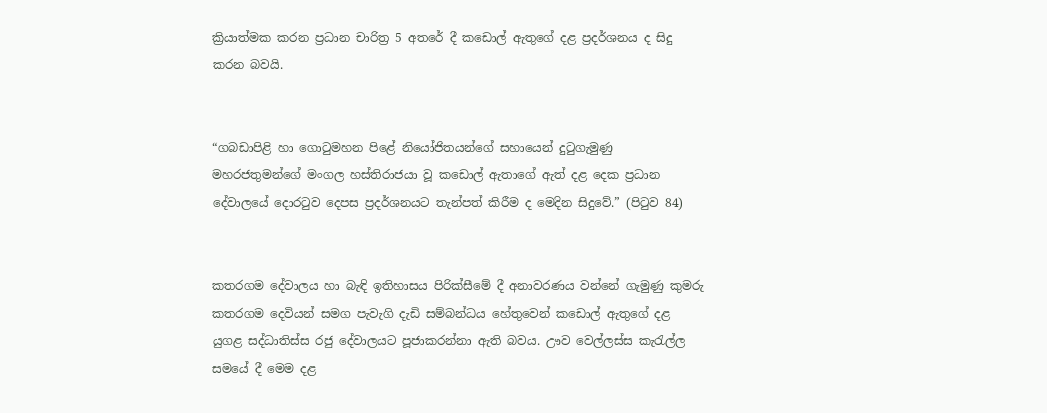ක්‍රියාත්මක කරන ප්‍රධාන චාරිත්‍ර 5 අතරේ දී කඩොල් ඇතුගේ දළ ප්‍රදර්ශනය ද සිදු කරන බවයි.


“ගබඩාපිළි හා ගොටුමහන පිළේ නියෝජිතයන්ගේ සහායෙන් දුටුගැමුණු මහරජතුමන්ගේ මංගල හස්තිරාජයා වූ කඩොල් ඇතාගේ ඇත් දළ දෙක ප්‍රධාන දේවාලයේ දොරටුව දෙපස ප්‍රදර්ශනයට තැන්පත් කිරීම ද මෙදින සිදුවේ.” (පිටුව 84)


කතරගම දේවාලය හා බැඳි ඉතිහාසය පිරික්සීමේ දී අනාවරණය වන්නේ ගැමුණු කුමරු කතරගම දෙවියන් සමග පැවැගි දැඩි සම්බන්ධය හේතුවෙන් කඩොල් ඇතුගේ දළ යුගළ සද්ධාතිස්ස රජු දේවාලයට පූජාකරන්නා ඇති බවය. ඌව වෙල්ලස්ස කැරැල්ල සමයේ දී මෙම දළ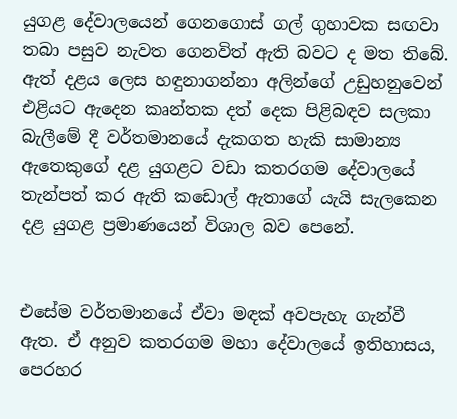යුගළ දේවාලයෙන් ගෙනගොස් ගල් ගුහාවක සඟවා තබා පසුව නැවත ගෙනවිත් ඇති බවට ද මත තිබේ. ඇත් දළය ලෙස හඳුනාගන්නා අලින්ගේ උඩුහනුවෙන් එළියට ඇදෙන කෘන්තක දත් දෙක පිළිබඳව සලකා බැලීමේ දී වර්තමානයේ දැකගත හැකි සාමාන්‍ය ඇතෙකුගේ දළ යුගළට වඩා කතරගම දේවාලයේ තැන්පත් කර ඇති කඩොල් ඇතාගේ යැයි සැලකෙන දළ යුගළ ප්‍රමාණයෙන් විශාල බව පෙනේ.


එසේම වර්තමානයේ ඒවා මඳක් අවපැහැ ගැන්වී ඇත. ඒ අනුව කතරගම මහා දේවාලයේ ඉතිහාසය, පෙරහර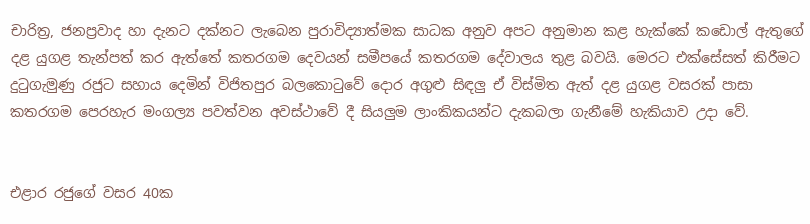චාරිත්‍ර, ජනප්‍රවාද හා දැනට දක්නට ලැබෙන පුරාවිද්‍යාත්මක සාධක අනුව අපට අනුමාන කළ හැක්කේ කඩොල් ඇතුගේ දළ යුගළ තැන්පත් කර ඇත්තේ කතරගම දෙවයන් සමීපයේ කතරගම දේවාලය තුළ බවයි. මෙරට එක්සේසත් කිරීමට දුටුගැමුණු රජුට සහාය දෙමින් විජිතපුර බලකොටුවේ දොර අගුළු සිඳලු ඒ විස්මිත ඇත් දළ යුගළ වසරක් පාසා කතරගම පෙරහැර මංගල්‍ය පවත්වන අවස්ථාවේ දී සියලුම ලාංකිකයන්ට දැකබලා ගැනීමේ හැකියාව උදා වේ.


එළාර රජුගේ වසර 40ක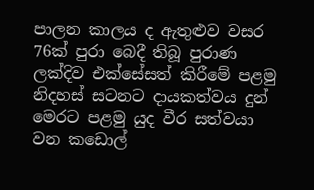පාලන කාලය ද ඇතුළුව වසර 76ක් පුරා බෙදී තිබූ පුරාණ ලක්දිව එක්සේසත් කිරීමේ පළමු නිදහස් සටනට දායකත්වය දුන් මෙරට පළමු යුද වීර සත්වයා වන කඩොල්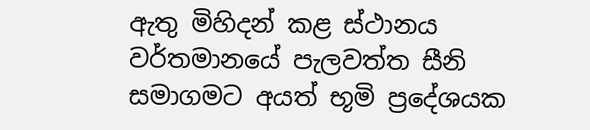ඇතු මිහිදන් කළ ස්ථානය වර්තමානයේ පැලවත්ත සීනි සමාගමට අයත් භූමි ප්‍රදේශයක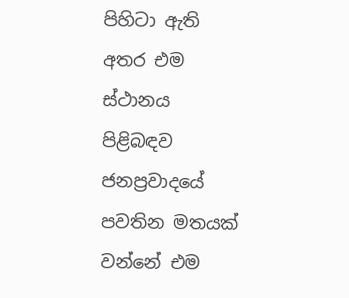පිහිටා ඇති අතර එම ස්ථානය පිළිබඳව ජනප්‍රවාදයේ පවතින මතයක් වන්නේ එම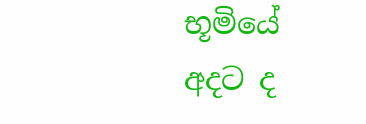භූමියේ අදට ද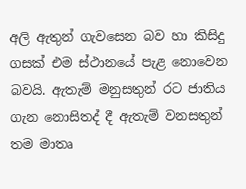අලි ඇතුන් ගැවසෙන බව හා කිසිදු ගසක් එම ස්ථානයේ පැළ නොවෙන බවයි. ඇතැම් මනුසතුන් රට ජාතිය ගැන නොසිතද් දී ඇතැම් වනසතුන් තම මාතෘ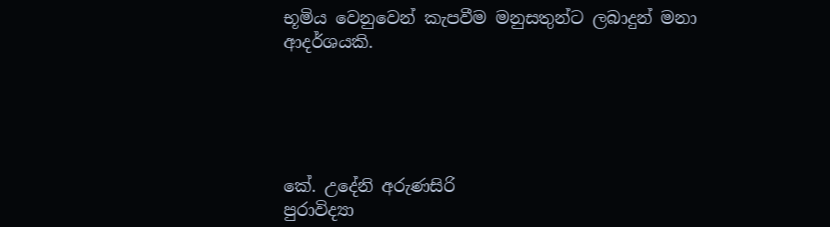භූමිය වෙනුවෙන් කැපවීම මනුසතුන්ට ලබාදුන් මනා ආදර්ශයකි.





කේ. උදේනි අරුණසිරි
පුරාවිද්‍යා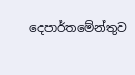දෙපාර්තමේන්තුව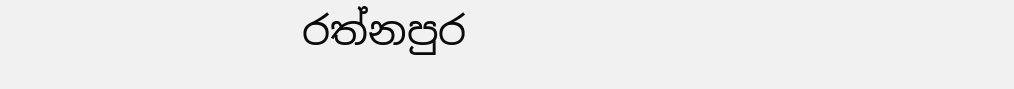රත්නපුර